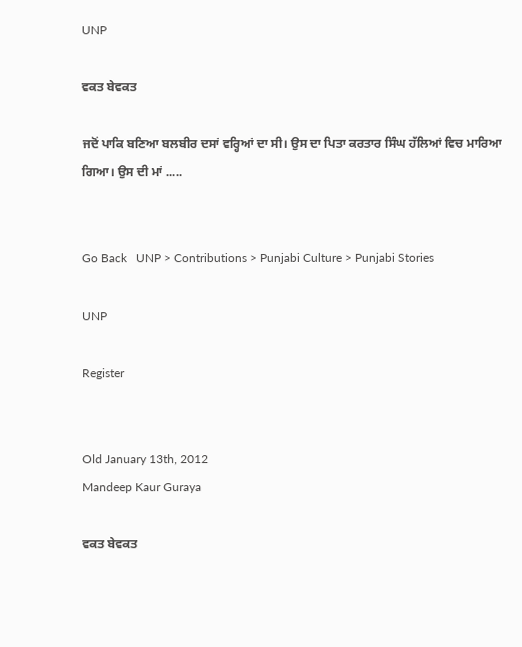UNP

ਵਕਤ ਬੇਵਕਤ

ਜਦੋਂ ਪਾਕਿ ਬਣਿਆ ਬਲਬੀਰ ਦਸਾਂ ਵਰ੍ਹਿਆਂ ਦਾ ਸੀ। ਉਸ ਦਾ ਪਿਤਾ ਕਰਤਾਰ ਸਿੰਘ ਹੱਲਿਆਂ ਵਿਚ ਮਾਰਿਆ ਗਿਆ। ਉਸ ਦੀ ਮਾਂ .....


Go Back   UNP > Contributions > Punjabi Culture > Punjabi Stories

UNP

Register


Old January 13th, 2012
Mandeep Kaur Guraya

ਵਕਤ ਬੇਵਕਤ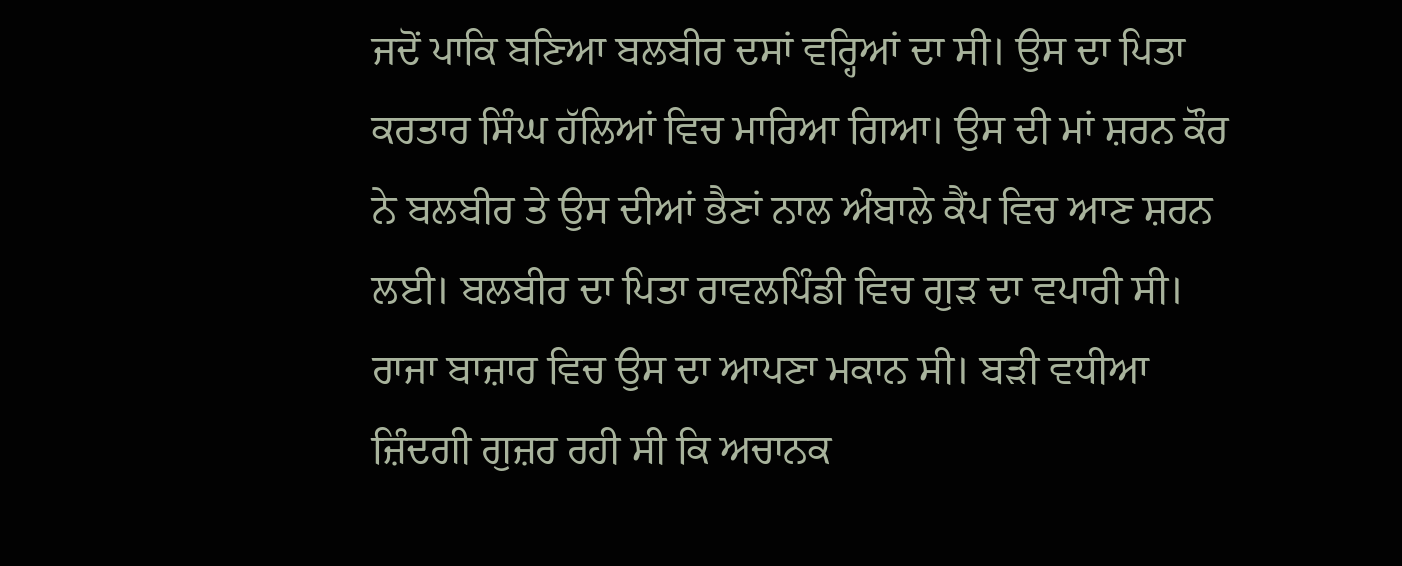ਜਦੋਂ ਪਾਕਿ ਬਣਿਆ ਬਲਬੀਰ ਦਸਾਂ ਵਰ੍ਹਿਆਂ ਦਾ ਸੀ। ਉਸ ਦਾ ਪਿਤਾ ਕਰਤਾਰ ਸਿੰਘ ਹੱਲਿਆਂ ਵਿਚ ਮਾਰਿਆ ਗਿਆ। ਉਸ ਦੀ ਮਾਂ ਸ਼ਰਨ ਕੌਰ ਨੇ ਬਲਬੀਰ ਤੇ ਉਸ ਦੀਆਂ ਭੈਣਾਂ ਨਾਲ ਅੰਬਾਲੇ ਕੈਂਪ ਵਿਚ ਆਣ ਸ਼ਰਨ ਲਈ। ਬਲਬੀਰ ਦਾ ਪਿਤਾ ਰਾਵਲਪਿੰਡੀ ਵਿਚ ਗੁੜ ਦਾ ਵਪਾਰੀ ਸੀ। ਰਾਜਾ ਬਾਜ਼ਾਰ ਵਿਚ ਉਸ ਦਾ ਆਪਣਾ ਮਕਾਨ ਸੀ। ਬੜੀ ਵਧੀਆ ਜ਼ਿੰਦਗੀ ਗੁਜ਼ਰ ਰਹੀ ਸੀ ਕਿ ਅਚਾਨਕ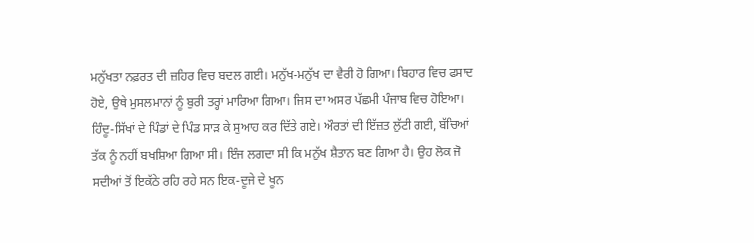ਮਨੁੱਖਤਾ ਨਫ਼ਰਤ ਦੀ ਜ਼ਹਿਰ ਵਿਚ ਬਦਲ ਗਈ। ਮਨੁੱਖ-ਮਨੁੱਖ ਦਾ ਵੈਰੀ ਹੋ ਗਿਆ। ਬਿਹਾਰ ਵਿਚ ਫਸਾਦ ਹੋਏ, ਉਥੇ ਮੁਸਲਮਾਨਾਂ ਨੂੰ ਬੁਰੀ ਤਰ੍ਹਾਂ ਮਾਰਿਆ ਗਿਆ। ਜਿਸ ਦਾ ਅਸਰ ਪੱਛਮੀ ਪੰਜਾਬ ਵਿਚ ਹੋਇਆ। ਹਿੰਦੂ-ਸਿੱਖਾਂ ਦੇ ਪਿੰਡਾਂ ਦੇ ਪਿੰਡ ਸਾੜ ਕੇ ਸੁਆਹ ਕਰ ਦਿੱਤੇ ਗਏ। ਔਰਤਾਂ ਦੀ ਇੱਜ਼ਤ ਲੁੱਟੀ ਗਈ, ਬੱਚਿਆਂ ਤੱਕ ਨੂੰ ਨਹੀਂ ਬਖਸ਼ਿਆ ਗਿਆ ਸੀ। ਇੰਜ ਲਗਦਾ ਸੀ ਕਿ ਮਨੁੱਖ ਸ਼ੈਤਾਨ ਬਣ ਗਿਆ ਹੈ। ਉਹ ਲੋਕ ਜੋ ਸਦੀਆਂ ਤੋਂ ਇਕੱਠੇ ਰਹਿ ਰਹੇ ਸਨ ਇਕ-ਦੂਜੇ ਦੇ ਖੂਨ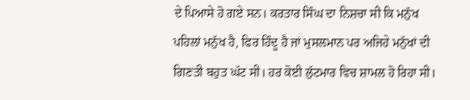ਦੇ ਪਿਆਸੇ ਹੋ ਗਏ ਸਨ। ਕਰਤਾਰ ਸਿੰਘ ਦਾ ਨਿਸ਼ਚਾ ਸੀ ਕਿ ਮਨੁੱਖ ਪਹਿਲਾਂ ਮਨੁੱਖ ਹੈ, ਫਿਰ ਹਿੰਦੂ ਹੈ ਜਾਂ ਮੁਸਲਮਾਨ ਪਰ ਅਜਿਹੇ ਮਨੁੱਖਾਂ ਦੀ ਗਿਣਤੀ ਬਹੁਤ ਘੱਟ ਸੀ। ਹਰ ਕੋਈ ਲੁੱਟਮਾਰ ਵਿਚ ਸ਼ਾਮਲ ਹੋ ਰਿਹਾ ਸੀ।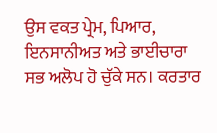ਉਸ ਵਕਤ ਪ੍ਰੇਮ, ਪਿਆਰ, ਇਨਸਾਨੀਅਤ ਅਤੇ ਭਾਈਚਾਰਾ ਸਭ ਅਲੋਪ ਹੋ ਚੁੱਕੇ ਸਨ। ਕਰਤਾਰ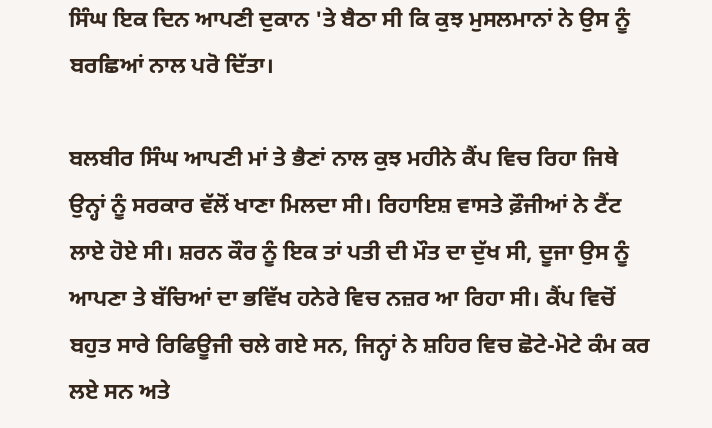ਸਿੰਘ ਇਕ ਦਿਨ ਆਪਣੀ ਦੁਕਾਨ 'ਤੇ ਬੈਠਾ ਸੀ ਕਿ ਕੁਝ ਮੁਸਲਮਾਨਾਂ ਨੇ ਉਸ ਨੂੰ ਬਰਛਿਆਂ ਨਾਲ ਪਰੋ ਦਿੱਤਾ।

ਬਲਬੀਰ ਸਿੰਘ ਆਪਣੀ ਮਾਂ ਤੇ ਭੈਣਾਂ ਨਾਲ ਕੁਝ ਮਹੀਨੇ ਕੈਂਪ ਵਿਚ ਰਿਹਾ ਜਿਥੇ ਉਨ੍ਹਾਂ ਨੂੰ ਸਰਕਾਰ ਵੱਲੋਂ ਖਾਣਾ ਮਿਲਦਾ ਸੀ। ਰਿਹਾਇਸ਼ ਵਾਸਤੇ ਫ਼ੌਜੀਆਂ ਨੇ ਟੈਂਟ ਲਾਏ ਹੋਏ ਸੀ। ਸ਼ਰਨ ਕੌਰ ਨੂੰ ਇਕ ਤਾਂ ਪਤੀ ਦੀ ਮੌਤ ਦਾ ਦੁੱਖ ਸੀ, ਦੂਜਾ ਉਸ ਨੂੰ ਆਪਣਾ ਤੇ ਬੱਚਿਆਂ ਦਾ ਭਵਿੱਖ ਹਨੇਰੇ ਵਿਚ ਨਜ਼ਰ ਆ ਰਿਹਾ ਸੀ। ਕੈਂਪ ਵਿਚੋਂ ਬਹੁਤ ਸਾਰੇ ਰਿਫਿਊਜੀ ਚਲੇ ਗਏ ਸਨ, ਜਿਨ੍ਹਾਂ ਨੇ ਸ਼ਹਿਰ ਵਿਚ ਛੋਟੇ-ਮੋਟੇ ਕੰਮ ਕਰ ਲਏ ਸਨ ਅਤੇ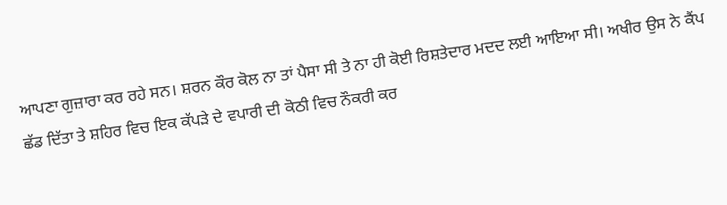ਆਪਣਾ ਗੁਜ਼ਾਰਾ ਕਰ ਰਹੇ ਸਨ। ਸ਼ਰਨ ਕੌਰ ਕੋਲ ਨਾ ਤਾਂ ਪੈਸਾ ਸੀ ਤੇ ਨਾ ਹੀ ਕੋਈ ਰਿਸ਼ਤੇਦਾਰ ਮਦਦ ਲਈ ਆਇਆ ਸੀ। ਅਖੀਰ ਉਸ ਨੇ ਕੈਂਪ ਛੱਡ ਦਿੱਤਾ ਤੇ ਸ਼ਹਿਰ ਵਿਚ ਇਕ ਕੱਪੜੇ ਦੇ ਵਪਾਰੀ ਦੀ ਕੋਠੀ ਵਿਚ ਨੌਕਰੀ ਕਰ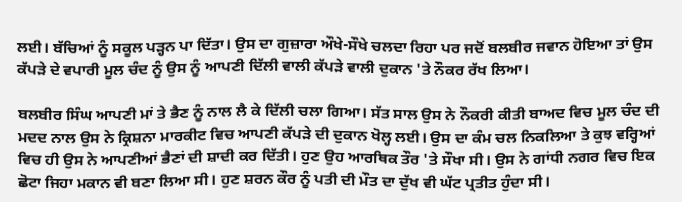ਲਈ। ਬੱਚਿਆਂ ਨੂੰ ਸਕੂਲ ਪੜ੍ਹਨ ਪਾ ਦਿੱਤਾ। ਉਸ ਦਾ ਗੁਜ਼ਾਰਾ ਔਖੇ-ਸੌਖੇ ਚਲਦਾ ਰਿਹਾ ਪਰ ਜਦੋਂ ਬਲਬੀਰ ਜਵਾਨ ਹੋਇਆ ਤਾਂ ਉਸ ਕੱਪੜੇ ਦੇ ਵਪਾਰੀ ਮੂਲ ਚੰਦ ਨੂੰ ਉਸ ਨੂੰ ਆਪਣੀ ਦਿੱਲੀ ਵਾਲੀ ਕੱਪੜੇ ਵਾਲੀ ਦੁਕਾਨ 'ਤੇ ਨੌਕਰ ਰੱਖ ਲਿਆ।

ਬਲਬੀਰ ਸਿੰਘ ਆਪਣੀ ਮਾਂ ਤੇ ਭੈਣ ਨੂੰ ਨਾਲ ਲੈ ਕੇ ਦਿੱਲੀ ਚਲਾ ਗਿਆ। ਸੱਤ ਸਾਲ ਉਸ ਨੇ ਨੌਕਰੀ ਕੀਤੀ ਬਾਅਦ ਵਿਚ ਮੂਲ ਚੰਦ ਦੀ ਮਦਦ ਨਾਲ ਉਸ ਨੇ ਕ੍ਰਿਸ਼ਨਾ ਮਾਰਕੀਟ ਵਿਚ ਆਪਣੀ ਕੱਪੜੇ ਦੀ ਦੁਕਾਨ ਖੋਲ੍ਹ ਲਈ। ਉਸ ਦਾ ਕੰਮ ਚਲ ਨਿਕਲਿਆ ਤੇ ਕੁਝ ਵਰ੍ਹਿਆਂ ਵਿਚ ਹੀ ਉਸ ਨੇ ਆਪਣੀਆਂ ਭੈਣਾਂ ਦੀ ਸ਼ਾਦੀ ਕਰ ਦਿੱਤੀ। ਹੁਣ ਉਹ ਆਰਥਿਕ ਤੌਰ 'ਤੇ ਸੌਖਾ ਸੀ। ਉਸ ਨੇ ਗਾਂਧੀ ਨਗਰ ਵਿਚ ਇਕ ਛੋਟਾ ਜਿਹਾ ਮਕਾਨ ਵੀ ਬਣਾ ਲਿਆ ਸੀ। ਹੁਣ ਸ਼ਰਨ ਕੌਰ ਨੂੰ ਪਤੀ ਦੀ ਮੌਤ ਦਾ ਦੁੱਖ ਵੀ ਘੱਟ ਪ੍ਰਤੀਤ ਹੁੰਦਾ ਸੀ।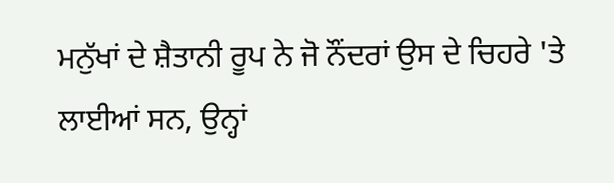ਮਨੁੱਖਾਂ ਦੇ ਸ਼ੈਤਾਨੀ ਰੂਪ ਨੇ ਜੋ ਨੌਂਦਰਾਂ ਉਸ ਦੇ ਚਿਹਰੇ 'ਤੇ ਲਾਈਆਂ ਸਨ, ਉਨ੍ਹਾਂ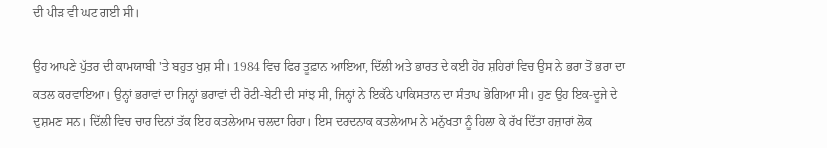ਦੀ ਪੀੜ ਵੀ ਘਟ ਗਈ ਸੀ।

ਉਹ ਆਪਣੇ ਪੁੱਤਰ ਦੀ ਕਾਮਯਾਬੀ 'ਤੇ ਬਹੁਤ ਖੁਸ਼ ਸੀ। 1984 ਵਿਚ ਫਿਰ ਤੂਫ਼ਾਨ ਆਇਆ, ਦਿੱਲੀ ਅਤੇ ਭਾਰਤ ਦੇ ਕਈ ਹੋਰ ਸ਼ਹਿਰਾਂ ਵਿਚ ਉਸ ਨੇ ਭਰਾ ਤੋਂ ਭਰਾ ਦਾ ਕਤਲ ਕਰਵਾਇਆ। ਉਨ੍ਹਾਂ ਭਰਾਵਾਂ ਦਾ ਜਿਨ੍ਹਾਂ ਭਰਾਵਾਂ ਦੀ ਰੋਟੀ-ਬੇਟੀ ਦੀ ਸਾਂਝ ਸੀ, ਜਿਨ੍ਹਾਂ ਨੇ ਇਕੱਠੇ ਪਾਕਿਸਤਾਨ ਦਾ ਸੰਤਾਪ ਭੋਗਿਆ ਸੀ। ਹੁਣ ਉਹ ਇਕ-ਦੂਜੇ ਦੇ ਦੁਸ਼ਮਣ ਸਨ। ਦਿੱਲੀ ਵਿਚ ਚਾਰ ਦਿਨਾਂ ਤੱਕ ਇਹ ਕਤਲੇਆਮ ਚਲਦਾ ਰਿਹਾ। ਇਸ ਦਰਦਨਾਕ ਕਤਲੇਆਮ ਨੇ ਮਨੁੱਖਤਾ ਨੂੰ ਹਿਲਾ ਕੇ ਰੱਖ ਦਿੱਤਾ ਹਜ਼ਾਰਾਂ ਲੋਕ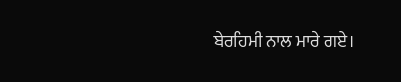ਬੇਰਹਿਮੀ ਨਾਲ ਮਾਰੇ ਗਏ।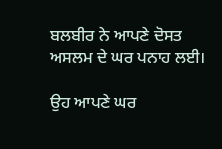ਬਲਬੀਰ ਨੇ ਆਪਣੇ ਦੋਸਤ ਅਸਲਮ ਦੇ ਘਰ ਪਨਾਹ ਲਈ।

ਉਹ ਆਪਣੇ ਘਰ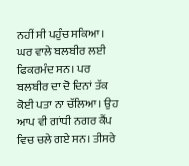ਨਹੀਂ ਸੀ ਪਹੁੰਚ ਸਕਿਆ। ਘਰ ਵਾਲੇ ਬਲਬੀਰ ਲਈ ਫਿਕਰਮੰਦ ਸਨ। ਪਰ ਬਲਬੀਰ ਦਾ ਦੋ ਦਿਨਾਂ ਤੱਕ ਕੋਈ ਪਤਾ ਨਾ ਚੱਲਿਆ। ਉਹ ਆਪ ਵੀ ਗਾਂਧੀ ਨਗਰ ਕੈਂਪ ਵਿਚ ਚਲੇ ਗਏ ਸਨ। ਤੀਸਰੇ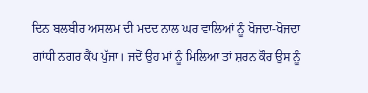ਦਿਨ ਬਲਬੀਰ ਅਸਲਮ ਦੀ ਮਦਦ ਨਾਲ ਘਰ ਵਾਲਿਆਂ ਨੂੰ ਖੋਜਦਾ-ਖੋਜਦਾ ਗਾਂਧੀ ਨਗਰ ਕੈਂਪ ਪੁੱਜਾ। ਜਦੋਂ ਉਹ ਮਾਂ ਨੂੰ ਮਿਲਿਆ ਤਾਂ ਸ਼ਰਨ ਕੌਰ ਉਸ ਨੂੰ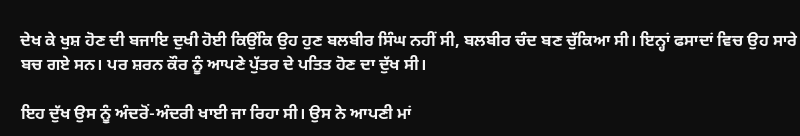ਦੇਖ ਕੇ ਖੁਸ਼ ਹੋਣ ਦੀ ਬਜਾਇ ਦੁਖੀ ਹੋਈ ਕਿਉਂਕਿ ਉਹ ਹੁਣ ਬਲਬੀਰ ਸਿੰਘ ਨਹੀਂ ਸੀ, ਬਲਬੀਰ ਚੰਦ ਬਣ ਚੁੱਕਿਆ ਸੀ। ਇਨ੍ਹਾਂ ਫਸਾਦਾਂ ਵਿਚ ਉਹ ਸਾਰੇ ਬਚ ਗਏ ਸਨ। ਪਰ ਸ਼ਰਨ ਕੌਰ ਨੂੰ ਆਪਣੇ ਪੁੱਤਰ ਦੇ ਪਤਿਤ ਹੋਣ ਦਾ ਦੁੱਖ ਸੀ।

ਇਹ ਦੁੱਖ ਉਸ ਨੂੰ ਅੰਦਰੋਂ-ਅੰਦਰੀ ਖਾਈ ਜਾ ਰਿਹਾ ਸੀ। ਉਸ ਨੇ ਆਪਣੀ ਮਾਂ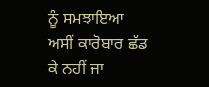ਨੂੰ ਸਮਝਾਇਆ ਅਸੀਂ ਕਾਰੋਬਾਰ ਛੱਡ ਕੇ ਨਹੀਂ ਜਾ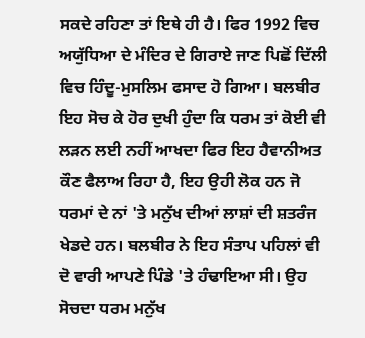ਸਕਦੇ ਰਹਿਣਾ ਤਾਂ ਇਥੇ ਹੀ ਹੈ। ਫਿਰ 1992 ਵਿਚ ਅਯੁੱਧਿਆ ਦੇ ਮੰਦਿਰ ਦੇ ਗਿਰਾਏ ਜਾਣ ਪਿਛੋਂ ਦਿੱਲੀ ਵਿਚ ਹਿੰਦੂ-ਮੁਸਲਿਮ ਫਸਾਦ ਹੋ ਗਿਆ। ਬਲਬੀਰ ਇਹ ਸੋਚ ਕੇ ਹੋਰ ਦੁਖੀ ਹੁੰਦਾ ਕਿ ਧਰਮ ਤਾਂ ਕੋਈ ਵੀ ਲੜਨ ਲਈ ਨਹੀਂ ਆਖਦਾ ਫਿਰ ਇਹ ਹੈਵਾਨੀਅਤ ਕੌਣ ਫੈਲਾਅ ਰਿਹਾ ਹੈ, ਇਹ ਉਹੀ ਲੋਕ ਹਨ ਜੋ ਧਰਮਾਂ ਦੇ ਨਾਂ 'ਤੇ ਮਨੁੱਖ ਦੀਆਂ ਲਾਸ਼ਾਂ ਦੀ ਸ਼ਤਰੰਜ ਖੇਡਦੇ ਹਨ। ਬਲਬੀਰ ਨੇ ਇਹ ਸੰਤਾਪ ਪਹਿਲਾਂ ਵੀ ਦੋ ਵਾਰੀ ਆਪਣੇ ਪਿੰਡੇ 'ਤੇ ਹੰਢਾਇਆ ਸੀ। ਉਹ ਸੋਚਦਾ ਧਰਮ ਮਨੁੱਖ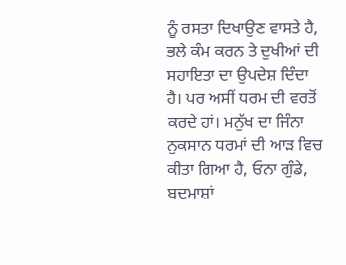ਨੂੰ ਰਸਤਾ ਦਿਖਾਉਣ ਵਾਸਤੇ ਹੈ, ਭਲੇ ਕੰਮ ਕਰਨ ਤੇ ਦੁਖੀਆਂ ਦੀ ਸਹਾਇਤਾ ਦਾ ਉਪਦੇਸ਼ ਦਿੰਦਾ ਹੈ। ਪਰ ਅਸੀਂ ਧਰਮ ਦੀ ਵਰਤੋਂ ਕਰਦੇ ਹਾਂ। ਮਨੁੱਖ ਦਾ ਜਿੰਨਾ ਨੁਕਸਾਨ ਧਰਮਾਂ ਦੀ ਆੜ ਵਿਚ ਕੀਤਾ ਗਿਆ ਹੈ, ਓਨਾ ਗੁੰਡੇ, ਬਦਮਾਸ਼ਾਂ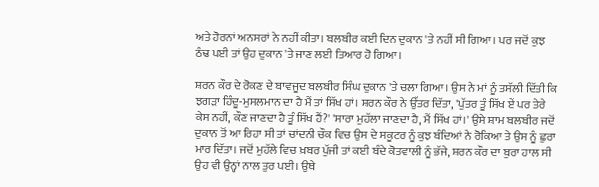ਅਤੇ ਹੋਰਨਾਂ ਅਨਸਰਾਂ ਨੇ ਨਹੀਂ ਕੀਤਾ। ਬਲਬੀਰ ਕਈ ਦਿਨ ਦੁਕਾਨ 'ਤੇ ਨਹੀਂ ਸੀ ਗਿਆ। ਪਰ ਜਦੋਂ ਕੁਝ ਠੰਢ ਪਈ ਤਾਂ ਉਹ ਦੁਕਾਨ 'ਤੇ ਜਾਣ ਲਈ ਤਿਆਰ ਹੋ ਗਿਆ।

ਸ਼ਰਨ ਕੌਰ ਦੇ ਰੋਕਣ ਦੇ ਬਾਵਜੂਦ ਬਲਬੀਰ ਸਿੰਘ ਦੁਕਾਨ 'ਤੇ ਚਲਾ ਗਿਆ। ਉਸ ਨੇ ਮਾਂ ਨੂੰ ਤਸੱਲੀ ਦਿੱਤੀ ਕਿ ਝਗੜਾ ਹਿੰਦੂ-ਮੁਸਲਮਾਨ ਦਾ ਹੈ ਮੈਂ ਤਾਂ ਸਿੱਖ ਹਾਂ। ਸ਼ਰਨ ਕੌਰ ਨੇ ਉੱਤਰ ਦਿੱਤਾ, 'ਪੁੱਤਰ ਤੂੰ ਸਿੱਖ ਏਂ ਪਰ ਤੇਰੇ ਕੇਸ ਨਹੀਂ, ਕੌਣ ਜਾਣਦਾ ਹੈ ਤੂੰ ਸਿੱਖ ਹੈਂ?' 'ਸਾਰਾ ਮੁਹੱਲਾ ਜਾਣਦਾ ਹੈ, ਮੈਂ ਸਿੱਖ ਹਾਂ।' ਉਸੇ ਸ਼ਾਮ ਬਲਬੀਰ ਜਦੋਂ ਦੁਕਾਨ ਤੋਂ ਆ ਰਿਹਾ ਸੀ ਤਾਂ ਚਾਂਦਨੀ ਚੌਕ ਵਿਚ ਉਸ ਦੇ ਸਕੂਟਰ ਨੂੰ ਕੁਝ ਬੰਦਿਆਂ ਨੇ ਰੋਕਿਆ ਤੇ ਉਸ ਨੂੰ ਛੁਰਾ ਮਾਰ ਦਿੱਤਾ। ਜਦੋਂ ਮੁਹੱਲੇ ਵਿਚ ਖ਼ਬਰ ਪੁੱਜੀ ਤਾਂ ਕਈ ਬੰਦੇ ਕੋਤਵਾਲੀ ਨੂੰ ਭੱਜੇ, ਸ਼ਰਨ ਕੌਰ ਦਾ ਬੁਰਾ ਹਾਲ ਸੀ ਉਹ ਵੀ ਉਨ੍ਹਾਂ ਨਾਲ ਤੁਰ ਪਈ। ਉਥੇ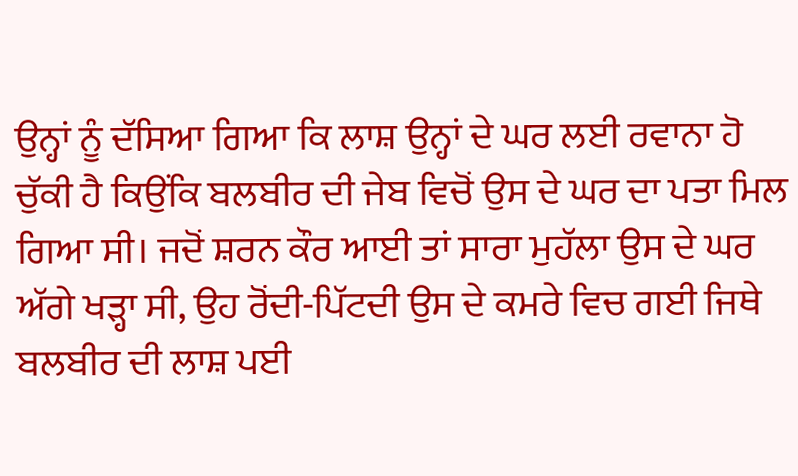ਉਨ੍ਹਾਂ ਨੂੰ ਦੱਸਿਆ ਗਿਆ ਕਿ ਲਾਸ਼ ਉਨ੍ਹਾਂ ਦੇ ਘਰ ਲਈ ਰਵਾਨਾ ਹੋ ਚੁੱਕੀ ਹੈ ਕਿਉਂਕਿ ਬਲਬੀਰ ਦੀ ਜੇਬ ਵਿਚੋਂ ਉਸ ਦੇ ਘਰ ਦਾ ਪਤਾ ਮਿਲ ਗਿਆ ਸੀ। ਜਦੋਂ ਸ਼ਰਨ ਕੌਰ ਆਈ ਤਾਂ ਸਾਰਾ ਮੁਹੱਲਾ ਉਸ ਦੇ ਘਰ ਅੱਗੇ ਖੜ੍ਹਾ ਸੀ, ਉਹ ਰੋਂਦੀ-ਪਿੱਟਦੀ ਉਸ ਦੇ ਕਮਰੇ ਵਿਚ ਗਈ ਜਿਥੇ ਬਲਬੀਰ ਦੀ ਲਾਸ਼ ਪਈ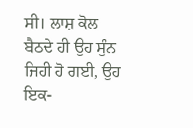ਸੀ। ਲਾਸ਼ ਕੋਲ ਬੈਠਦੇ ਹੀ ਉਹ ਸੁੰਨ ਜਿਹੀ ਹੋ ਗਈ, ਉਹ ਇਕ-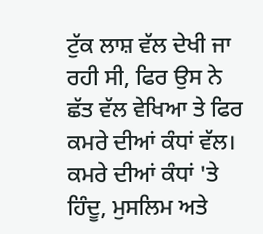ਟੁੱਕ ਲਾਸ਼ ਵੱਲ ਦੇਖੀ ਜਾ ਰਹੀ ਸੀ, ਫਿਰ ਉਸ ਨੇ ਛੱਤ ਵੱਲ ਵੇਖਿਆ ਤੇ ਫਿਰ ਕਮਰੇ ਦੀਆਂ ਕੰਧਾਂ ਵੱਲ। ਕਮਰੇ ਦੀਆਂ ਕੰਧਾਂ 'ਤੇ ਹਿੰਦੂ, ਮੁਸਲਿਮ ਅਤੇ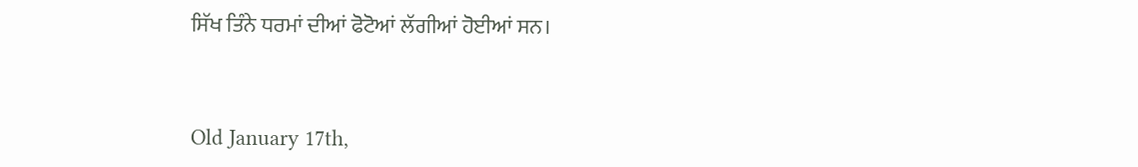ਸਿੱਖ ਤਿੰਨੇ ਧਰਮਾਂ ਦੀਆਂ ਫੋਟੋਆਂ ਲੱਗੀਆਂ ਹੋਈਆਂ ਸਨ।



Old January 17th,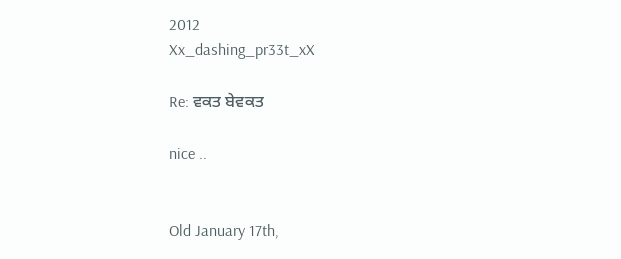2012
Xx_dashing_pr33t_xX

Re: ਵਕਤ ਬੇਵਕਤ

nice ..


Old January 17th,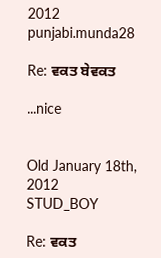2012
punjabi.munda28

Re: ਵਕਤ ਬੇਵਕਤ

...nice


Old January 18th, 2012
STUD_BOY

Re: ਵਕਤ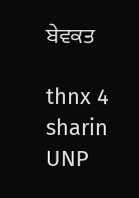ਬੇਵਕਤ

thnx 4 sharin
UNP